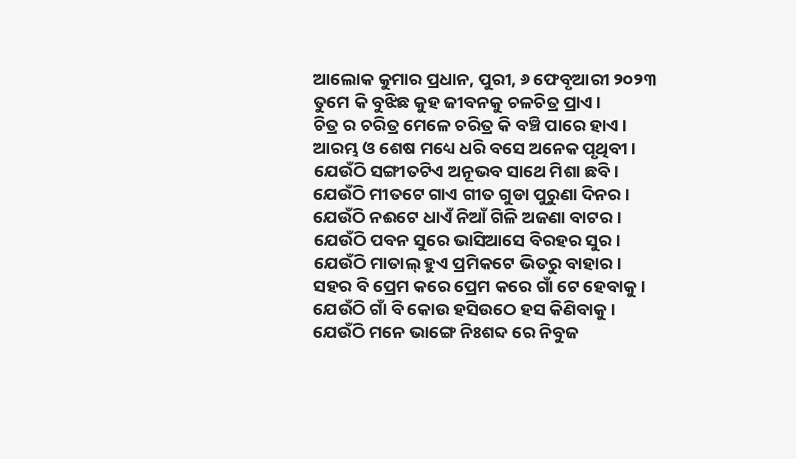ଆଲୋକ କୁମାର ପ୍ରଧାନ, ପୁରୀ, ୬ ଫେବୃଆରୀ ୨୦୨୩
ତୁମେ କି ବୁଝିଛ କୁହ ଜୀବନକୁ ଚଳଚିତ୍ର ପ୍ରାଏ।
ଚିତ୍ର ର ଚରିତ୍ର ମେଳେ ଚରିତ୍ର କି ବଞ୍ଚି ପାରେ ହାଏ।
ଆରମ୍ଭ ଓ ଶେଷ ମଧ୍ୟେ ଧରି ବସେ ଅନେକ ପୃଥିବୀ।
ଯେଉଁଠି ସଙ୍ଗୀତଟିଏ ଅନୂଭବ ସାଥେ ମିଶା ଛବି।
ଯେଉଁଠି ମୀତଟେ ଗାଏ ଗୀତ ଗୁଡା ପୁରୁଣା ଦିନର ।
ଯେଉଁଠି ନଈଟେ ଧାଏଁ ନିଆଁ ଗିଳି ଅଜଣା ବାଟର।
ଯେଉଁଠି ପବନ ସୁରେ ଭାସିଆସେ ବିରହର ସୁର।
ଯେଉଁଠି ମାତାଲ୍ ହୁଏ ପ୍ରମିକଟେ ଭିତରୁ ବାହାର।
ସହର ବି ପ୍ରେମ କରେ ପ୍ରେମ କରେ ଗାଁ ଟେ ହେବାକୁ।
ଯେଉଁଠି ଗାଁ ବି କୋଉ ହସିଉଠେ ହସ କିଣିବାକୁ।
ଯେଉଁଠି ମନେ ଭାଙ୍ଗେ ନିଃଶବ୍ଦ ରେ ନିବୁଜ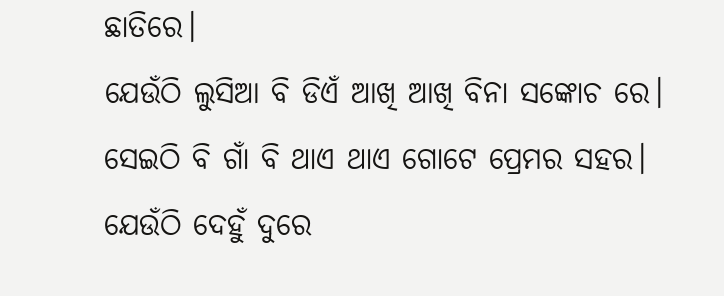ଛାତିରେ।
ଯେଉଁଠି ଲୁସିଆ ବି ଡିଏଁ ଆଖି ଆଖି ବିନା ସଙ୍କୋଚ ରେ।
ସେଇଠି ବି ଗାଁ ବି ଥାଏ ଥାଏ ଗୋଟେ ପ୍ରେମର ସହର।
ଯେଉଁଠି ଦେହୁଁ ଦୁରେ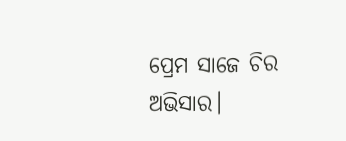ପ୍ରେମ ସାଜେ ଚିର ଅଭିସାର।